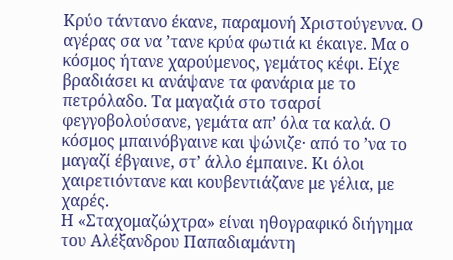Κρύο τάντανο έκανε, παραμονή Χριστούγεννα. Ο αγέρας σα να ’τανε κρύα φωτιά κι έκαιγε. Μα ο κόσμος ήτανε χαρούμενος, γεμάτος κέφι. Είχε βραδιάσει κι ανάψανε τα φανάρια με το πετρόλαδο. Τα μαγαζιά στο τσαρσί φεγγοβολούσανε, γεμάτα απ’ όλα τα καλά. Ο κόσμος μπαινόβγαινε και ψώνιζε· από το ’να το μαγαζί έβγαινε, στ’ άλλο έμπαινε. Κι όλοι χαιρετιόντανε και κουβεντιάζανε με γέλια, με χαρές.
Η «Σταχομαζώχτρα» είναι ηθογραφικό διήγημα του Αλέξανδρου Παπαδιαμάντη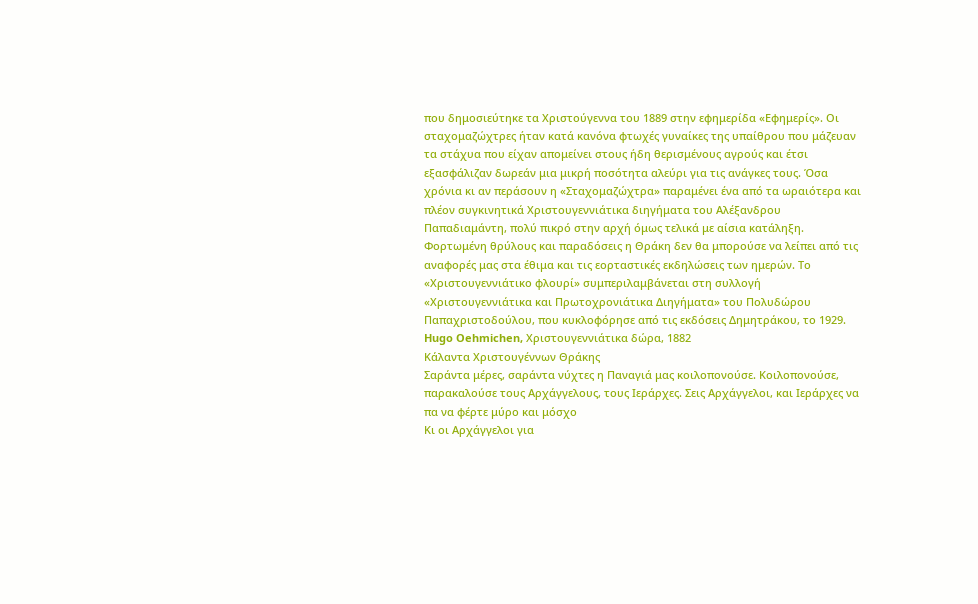που δημοσιεύτηκε τα Χριστούγεννα του 1889 στην εφημερίδα «Εφημερίς». Οι σταχομαζώχτρες ήταν κατά κανόνα φτωχές γυναίκες της υπαίθρου που μάζευαν τα στάχυα που είχαν απομείνει στους ήδη θερισμένους αγρούς και έτσι εξασφάλιζαν δωρεάν μια μικρή ποσότητα αλεύρι για τις ανάγκες τους. Όσα χρόνια κι αν περάσουν η «Σταχομαζώχτρα» παραμένει ένα από τα ωραιότερα και πλέον συγκινητικά Χριστουγεννιάτικα διηγήματα του Αλέξανδρου Παπαδιαμάντη, πολύ πικρό στην αρχή όμως τελικά με αίσια κατάληξη.
Φορτωμένη θρύλους και παραδόσεις η Θράκη δεν θα μπορούσε να λείπει από τις αναφορές μας στα έθιμα και τις εορταστικές εκδηλώσεις των ημερών. Το «Χριστουγεννιάτικο φλουρί» συμπεριλαμβάνεται στη συλλογή «Χριστουγεννιάτικα και Πρωτοχρονιάτικα Διηγήματα» του Πολυδώρου Παπαχριστοδούλου, που κυκλοφόρησε από τις εκδόσεις Δημητράκου, το 1929.
Hugo Oehmichen, Χριστουγεννιάτικα δώρα, 1882
Κάλαντα Χριστουγέννων Θράκης
Σαράντα μέρες, σαράντα νύχτες η Παναγιά μας κοιλοπονούσε. Κοιλοπονούσε, παρακαλούσε τους Αρχάγγελους, τους Ιεράρχες. Σεις Αρχάγγελοι, και Ιεράρχες να πα να φέρτε μύρο και μόσχο
Κι οι Αρχάγγελοι για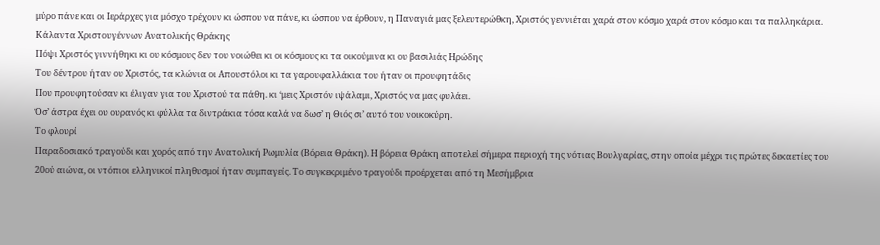μύρο πάνε και οι Ιεράρχες για μόσχο τρέχουν κι ώσπου να πάνε, κι ώσπου να έρθουν, η Παναγιά μας ξελευτερώθκη, Χριστός γεννιέται χαρά στον κόσμο χαρά στον κόσμο και τα παλληκάρια.
Κάλαντα Χριστουγέννων Ανατολικής Θράκης
Πόψι Χριστός γιννήθηκι κι ου κόσμους δεν του νοιώθει κι οι κόσμους κι τα οικούμινα κι ου βασιλιάς Ηρώδης
Του δέντρου ήταν ου Χριστός, τα κλώνια οι Απουστόλοι κι τα γαρουφαλλάκια του ήταν οι προυφητάδις
Που προυφητούσαν κι έλιγαν για του Χριστού τα πάθη. κι ‘μεις Χριστόν ιψάλαμι, Χριστός να μας φυλάει.
Όσ’ άστρα έχει ου ουρανός κι φύλλα τα διντράκια τόσα καλά να δωσ’ η Θιός σι’ αυτό του νοικοκύρη.
Το φλουρί
Παραδοσιακό τραγούδι και χορός από την Ανατολική Ρωμυλία (Βόρεια Θράκη). Η βόρεια Θράκη αποτελεί σήμερα περιοχή της νότιας Βουλγαρίας, στην οποία μέχρι τις πρώτες δεκαετίες του 20ού αιώνα, οι ντόπιοι ελληνικοί πληθυσμοί ήταν συμπαγείς. Το συγκεκριμένο τραγούδι προέρχεται από τη Μεσήμβρια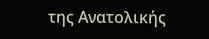της Ανατολικής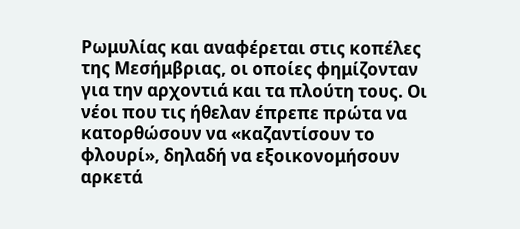Ρωμυλίας και αναφέρεται στις κοπέλες της Μεσήμβριας, οι οποίες φημίζονταν για την αρχοντιά και τα πλούτη τους. Οι νέοι που τις ήθελαν έπρεπε πρώτα να κατορθώσουν να «καζαντίσουν το φλουρί», δηλαδή να εξοικονομήσουν αρκετά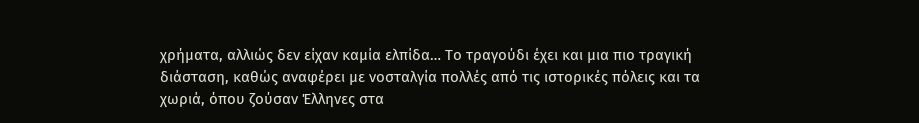χρήματα, αλλιώς δεν είχαν καμία ελπίδα… Το τραγούδι έχει και μια πιο τραγική διάσταση, καθώς αναφέρει με νοσταλγία πολλές από τις ιστορικές πόλεις και τα χωριά, όπου ζούσαν Έλληνες στα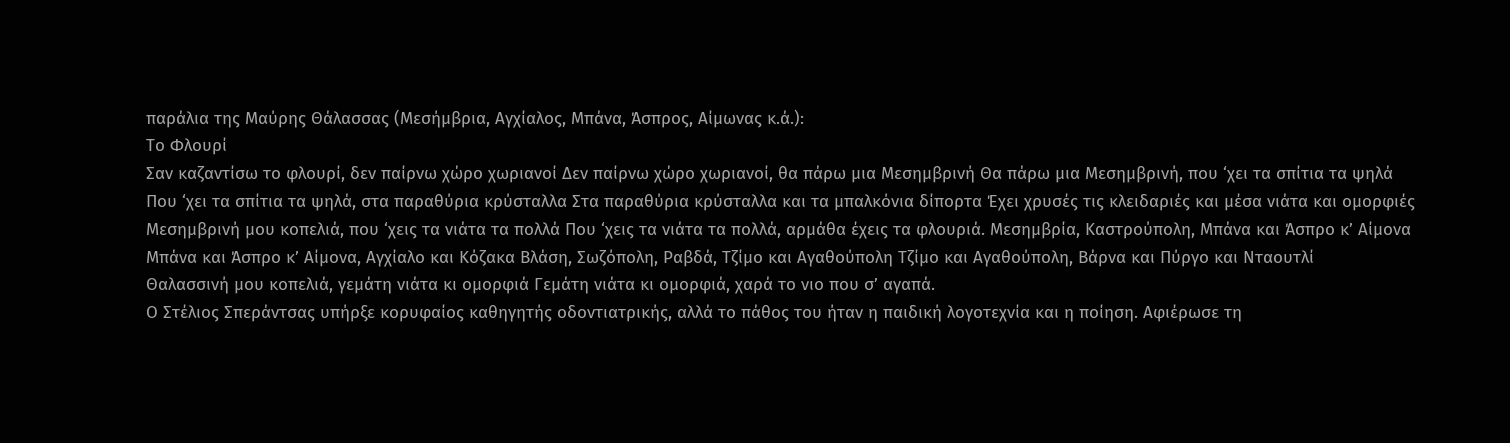παράλια της Μαύρης Θάλασσας (Μεσήμβρια, Αγχίαλος, Μπάνα, Άσπρος, Αίμωνας κ.ά.):
Το Φλουρί
Σαν καζαντίσω το φλουρί, δεν παίρνω χώρο χωριανοί Δεν παίρνω χώρο χωριανοί, θα πάρω μια Μεσημβρινή Θα πάρω μια Μεσημβρινή, που ‘χει τα σπίτια τα ψηλά
Που ‘χει τα σπίτια τα ψηλά, στα παραθύρια κρύσταλλα Στα παραθύρια κρύσταλλα και τα μπαλκόνια δίπορτα Έχει χρυσές τις κλειδαριές και μέσα νιάτα και ομορφιές
Μεσημβρινή μου κοπελιά, που ‘χεις τα νιάτα τα πολλά Που ‘χεις τα νιάτα τα πολλά, αρμάθα έχεις τα φλουριά. Μεσημβρία, Καστρούπολη, Μπάνα και Άσπρο κ’ Αίμονα
Μπάνα και Άσπρο κ’ Αίμονα, Αγχίαλο και Κόζακα Βλάση, Σωζόπολη, Ραβδά, Τζίμο και Αγαθούπολη Τζίμο και Αγαθούπολη, Βάρνα και Πύργο και Νταουτλί
Θαλασσινή μου κοπελιά, γεμάτη νιάτα κι ομορφιά Γεμάτη νιάτα κι ομορφιά, χαρά το νιο που σ’ αγαπά.
Ο Στέλιος Σπεράντσας υπήρξε κορυφαίος καθηγητής οδοντιατρικής, αλλά το πάθος του ήταν η παιδική λογοτεχνία και η ποίηση. Αφιέρωσε τη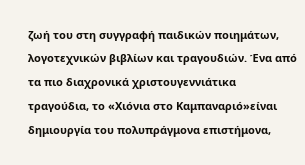ζωή του στη συγγραφή παιδικών ποιημάτων, λογοτεχνικών βιβλίων και τραγουδιών. Ένα από τα πιο διαχρονικά χριστουγεννιάτικα τραγούδια, το «Χιόνια στο Καμπαναριό»είναι δημιουργία του πολυπράγμονα επιστήμονα,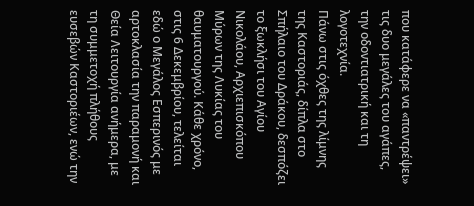που κατάφερε να «παντρέψει» τις δυο μεγάλες του αγάπες, την οδοντιατρική και τη λογοτεχνία.
Πάνω στις όχθες της λίμνης της Καστοριάς, δίπλα στο Σπήλαιο του Δράκου, δεσπόζει το ξωκλήσι του Αγίου Νικολάου, Αρχιεπισκόπου Μύρων της Λυκίας του θαυματουργού. Κάθε χρόνο, στις 6 Δεκεμβρίου, τελείται εδώ ο Μεγάλος Εσπερινός με αρτοκλασία την παραμονή και Θεία Λειτουργία ανήμερα, με τη συμμετοχή πλήθους ευσεβών Καστοριέων, ενώ την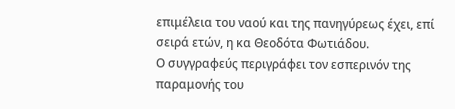επιμέλεια του ναού και της πανηγύρεως έχει, επί σειρά ετών, η κα Θεοδότα Φωτιάδου.
Ο συγγραφεύς περιγράφει τον εσπερινόν της παραμονής του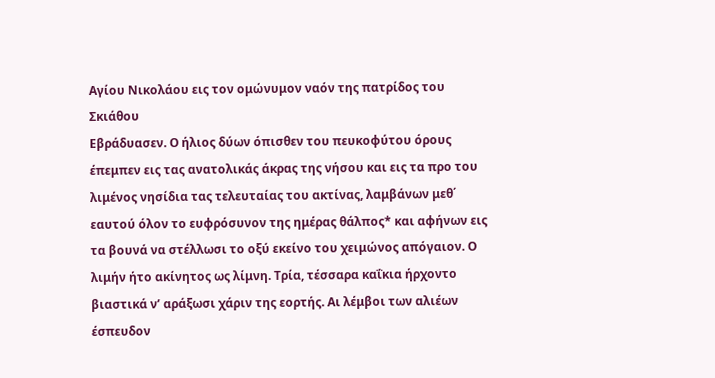Αγίου Νικολάου εις τον ομώνυμον ναόν της πατρίδος του Σκιάθου
Εβράδυασεν. Ο ήλιος δύων όπισθεν του πευκοφύτου όρους έπεμπεν εις τας ανατολικάς άκρας της νήσου και εις τα προ του λιμένος νησίδια τας τελευταίας του ακτίνας, λαμβάνων μεθ΄ εαυτού όλον το ευφρόσυνον της ημέρας θάλπος* και αφήνων εις τα βουνά να στέλλωσι το οξύ εκείνο του χειμώνος απόγαιον. Ο λιμήν ήτο ακίνητος ως λίμνη. Τρία, τέσσαρα καΐκια ήρχοντο βιαστικά ν’ αράξωσι χάριν της εορτής. Αι λέμβοι των αλιέων έσπευδον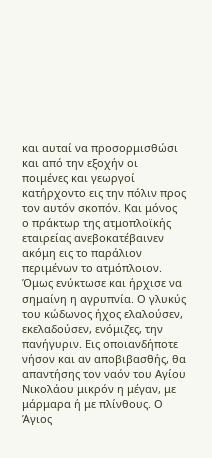και αυταί να προσορμισθώσι και από την εξοχήν οι ποιμένες και γεωργοί κατήρχοντο εις την πόλιν προς τον αυτόν σκοπόν. Και μόνος ο πράκτωρ της ατμοπλοϊκής εταιρείας ανεβοκατέβαινεν ακόμη εις το παράλιον περιμένων το ατμόπλοιον.
Όμως ενύκτωσε και ήρχισε να σημαίνη η αγρυπνία. Ο γλυκύς του κώδωνος ήχος ελαλούσεν, εκελαδούσεν, ενόμιζες, την πανήγυριν. Εις οποιανδήποτε νήσον και αν αποβιβασθής, θα απαντήσης τον ναόν του Αγίου Νικολάου μικρόν η μέγαν, με μάρμαρα ή με πλίνθους. Ο Άγιος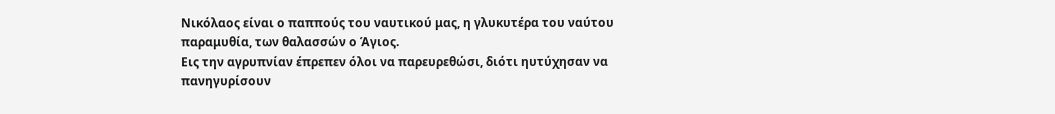Νικόλαος είναι ο παππούς του ναυτικού μας, η γλυκυτέρα του ναύτου παραμυθία, των θαλασσών ο Άγιος.
Εις την αγρυπνίαν έπρεπεν όλοι να παρευρεθώσι, διότι ηυτύχησαν να πανηγυρίσουν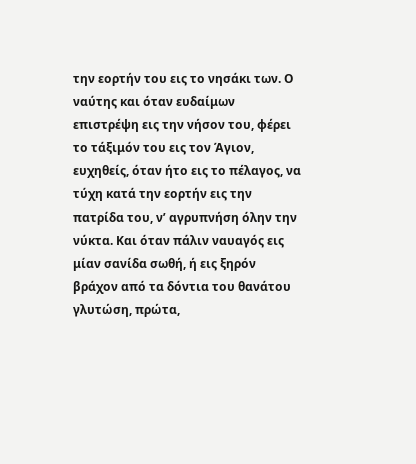την εορτήν του εις το νησάκι των. Ο ναύτης και όταν ευδαίμων επιστρέψη εις την νήσον του, φέρει το τάξιμόν του εις τον Άγιον, ευχηθείς, όταν ήτο εις το πέλαγος, να τύχη κατά την εορτήν εις την πατρίδα του, ν’ αγρυπνήση όλην την νύκτα. Και όταν πάλιν ναυαγός εις μίαν σανίδα σωθή, ή εις ξηρόν βράχον από τα δόντια του θανάτου γλυτώση, πρώτα,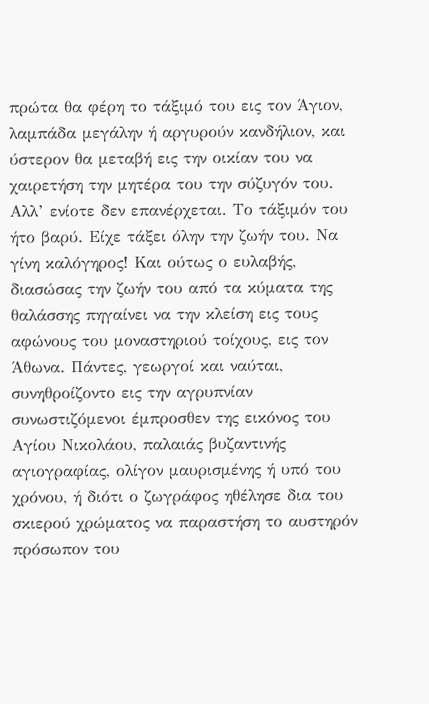πρώτα θα φέρη το τάξιμό του εις τον Άγιον, λαμπάδα μεγάλην ή αργυρούν κανδήλιον, και ύστερον θα μεταβή εις την οικίαν του να χαιρετήση την μητέρα του την σύζυγόν του.
Αλλ’ ενίοτε δεν επανέρχεται. Το τάξιμόν του ήτο βαρύ. Είχε τάξει όλην την ζωήν του. Να γίνη καλόγηρος! Και ούτως ο ευλαβής, διασώσας την ζωήν του από τα κύματα της θαλάσσης πηγαίνει να την κλείση εις τους αφώνους του μοναστηριού τοίχους, εις τον Άθωνα. Πάντες, γεωργοί και ναύται, συνηθροίζοντο εις την αγρυπνίαν συνωστιζόμενοι έμπροσθεν της εικόνος του Αγίου Νικολάου, παλαιάς βυζαντινής αγιογραφίας, ολίγον μαυρισμένης ή υπό του χρόνου, ή διότι ο ζωγράφος ηθέλησε δια του σκιερού χρώματος να παραστήση το αυστηρόν πρόσωπον του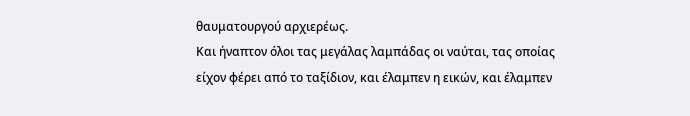θαυματουργού αρχιερέως.
Και ήναπτον όλοι τας μεγάλας λαμπάδας οι ναύται, τας οποίας είχον φέρει από το ταξίδιον, και έλαμπεν η εικών, και έλαμπεν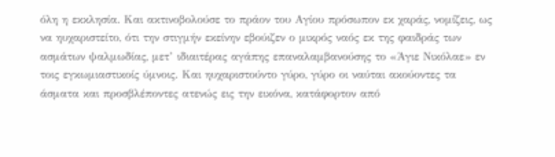όλη η εκκλησία. Και ακτινοβολούσε το πράον του Αγίου πρόσωπον εκ χαράς, νομίζεις, ως να ηυχαριστείτο, ότι την στιγμήν εκείνην εβούιζεν ο μικρός ναός εκ της φαιδράς των ασμάτων ψαλμωδίας, μετ’ ιδιαιτέρας αγάπης επαναλαμβανούσης το «Άγιε Νικόλαε» εν τοις εγκωμιαστικοίς ύμνοις. Και ηυχαριστούντο γύρο, γύρο οι ναύται ακούοντες τα άσματα και προσβλέποντες ατενώς εις την εικόνα, κατάφορτον από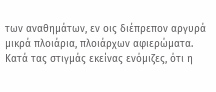των αναθημάτων, εν οις διέπρεπον αργυρά μικρά πλοιάρια, πλοιάρχων αφιερώματα.
Κατά τας στιγμάς εκείνας ενόμιζες, ότι η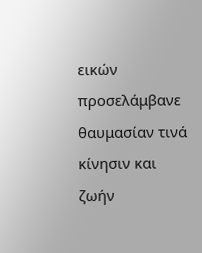εικών προσελάμβανε θαυμασίαν τινά κίνησιν και ζωήν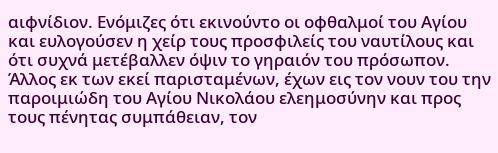αιφνίδιον. Ενόμιζες ότι εκινούντο οι οφθαλμοί του Αγίου και ευλογούσεν η χείρ τους προσφιλείς του ναυτίλους και ότι συχνά μετέβαλλεν όψιν το γηραιόν του πρόσωπον. Άλλος εκ των εκεί παρισταμένων, έχων εις τον νουν του την παροιμιώδη του Αγίου Νικολάου ελεημοσύνην και προς τους πένητας συμπάθειαν, τον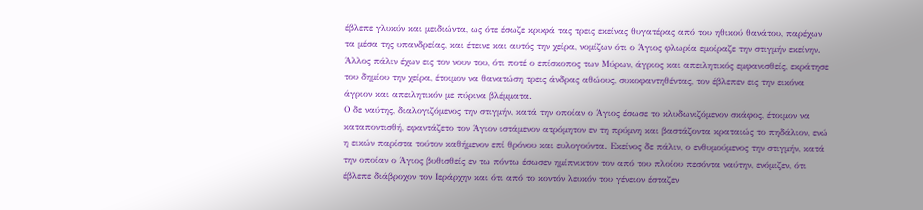έβλεπε γλυκύν και μειδιώντα, ως ότε έσωζε κρυφά τας τρεις εκείνας θυγατέρας από του ηθικού θανάτου, παρέχων τα μέσα της υπανδρείας, και έτεινε και αυτός την χείρα, νομίζων ότι ο Άγιος φλωρία εμοίραζε την στιγμήν εκείνην. Άλλος πάλιν έχων εις τον νουν του, ότι ποτέ ο επίσκοπος των Μύρων, άγριος και απειλητικός εμφανισθείς, εκράτησε του δημίου την χείρα, έτοιμον να θανατώση τρεις άνδρας αθώους, συκοφαντηθέντας, τον έβλεπεν εις την εικόνα άγριον και απειλητικόν με πύρινα βλέμματα.
Ο δε ναύτης, διαλογιζόμενος την στιγμήν, κατά την οποίαν ο Άγιος έσωσε το κλυδωνιζόμενον σκάφος, έτοιμον να καταποντισθή, εφαντάζετο τον Άγιον ιστάμενον ατρόμητον εν τη πρύμνη και βαστάζοντα κραταιώς το πηδάλιον, ενώ η εικών παρίστα τούτον καθήμενον επί θρόνου και ευλογούντα. Εκείνος δε πάλιν, ο ενθυμούμενος την στιγμήν, κατά την οποίαν ο Άγιος βυθισθείς εν τω πόντω έσωσεν ημίπνικτον τον από του πλοίου πεσόντα ναύτην, ενόμιζεν, ότι έβλεπε διάβροχον τον Ιεράρχην και ότι από το κοντόν λευκόν του γένειον έσταζεν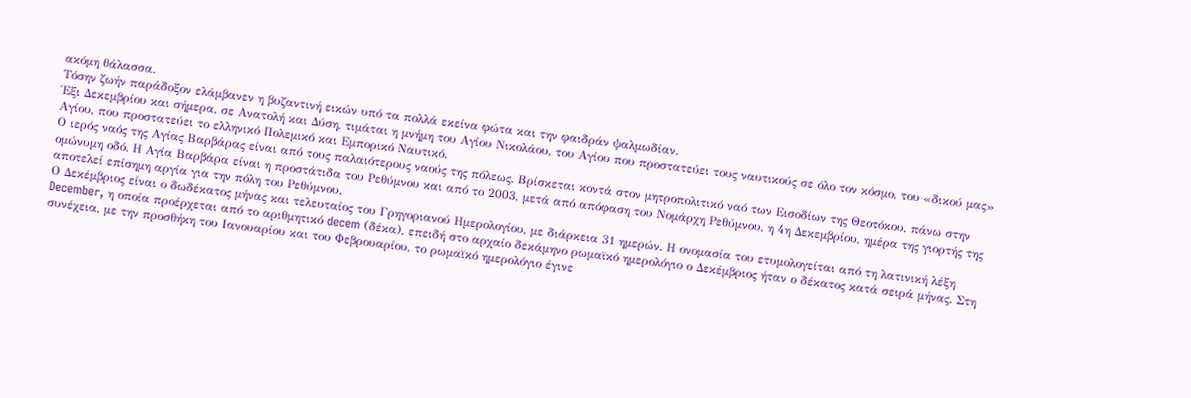ακόμη θάλασσα.
Τόσην ζωήν παράδοξον ελάμβανεν η βυζαντινή εικών υπό τα πολλά εκείνα φώτα και την φαιδράν ψαλμωδίαν.
Έξι Δεκεμβρίου και σήμερα, σε Ανατολή και Δύση, τιμάται η μνήμη του Αγίου Νικολάου, του Αγίου που προστατεύει τους ναυτικούς σε όλο τον κόσμο, του «δικού μας» Αγίου, που προστατεύει το ελληνικό Πολεμικό και Εμπορικό Ναυτικό.
Ο ιερός ναός της Αγίας Βαρβάρας είναι από τους παλαιότερους ναούς της πόλεως. Βρίσκεται κοντά στον μητροπολιτικό ναό των Εισοδίων της Θεοτόκου, πάνω στην ομώνυμη οδό. Η Αγία Βαρβάρα είναι η προστάτιδα του Ρεθύμνου και από το 2003, μετά από απόφαση του Νομάρχη Ρεθύμνου, η 4η Δεκεμβρίου, ημέρα της γιορτής της αποτελεί επίσημη αργία για την πόλη του Ρεθύμνου.
Ο Δεκέμβριος είναι ο δωδέκατος μήνας και τελευταίος του Γρηγοριανού Ημερολογίου, με διάρκεια 31 ημερών. Η ονομασία του ετυμολογείται από τη λατινική λέξη December, η οποία προέρχεται από το αριθμητικό decem (δέκα), επειδή στο αρχαίο δεκάμηνο ρωμαϊκό ημερολόγιο ο Δεκέμβριος ήταν ο δέκατος κατά σειρά μήνας. Στη συνέχεια, με την προσθήκη του Ιανουαρίου και του Φεβρουαρίου, το ρωμαϊκό ημερολόγιο έγινε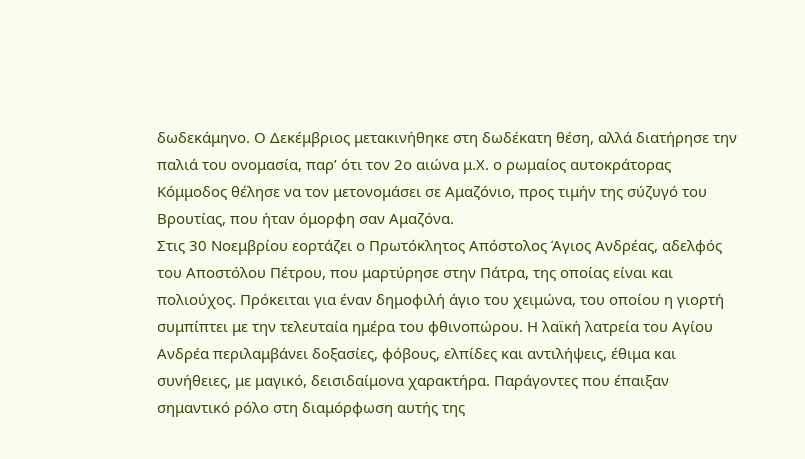δωδεκάμηνο. Ο Δεκέμβριος μετακινήθηκε στη δωδέκατη θέση, αλλά διατήρησε την παλιά του ονομασία, παρ’ ότι τον 2ο αιώνα μ.Χ. ο ρωμαίος αυτοκράτορας Κόμμοδος θέλησε να τον μετονομάσει σε Αμαζόνιο, προς τιμήν της σύζυγό του Βρουτίας, που ήταν όμορφη σαν Αμαζόνα.
Στις 30 Νοεμβρίου εορτάζει ο Πρωτόκλητος Απόστολος Άγιος Ανδρέας, αδελφός του Αποστόλου Πέτρου, που μαρτύρησε στην Πάτρα, της οποίας είναι και πολιούχος. Πρόκειται για έναν δημοφιλή άγιο του χειμώνα, του οποίου η γιορτή συμπίπτει με την τελευταία ημέρα του φθινοπώρου. Η λαϊκή λατρεία του Αγίου Ανδρέα περιλαμβάνει δοξασίες, φόβους, ελπίδες και αντιλήψεις, έθιμα και συνήθειες, με μαγικό, δεισιδαίμονα χαρακτήρα. Παράγοντες που έπαιξαν σημαντικό ρόλο στη διαμόρφωση αυτής της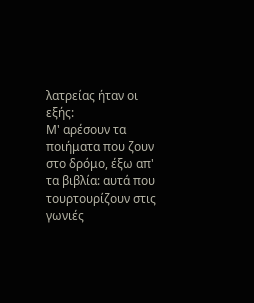λατρείας ήταν οι εξής:
Μ' αρέσουν τα ποιήματα που ζουν στο δρόμο, έξω απ' τα βιβλία: αυτά που τουρτουρίζουν στις γωνιές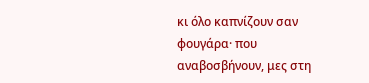κι όλο καπνίζουν σαν φουγάρα· που αναβοσβήνουν, μες στη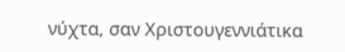νύχτα, σαν Χριστουγεννιάτικα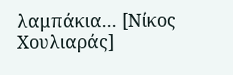λαμπάκια... [Νίκος Χουλιαράς]